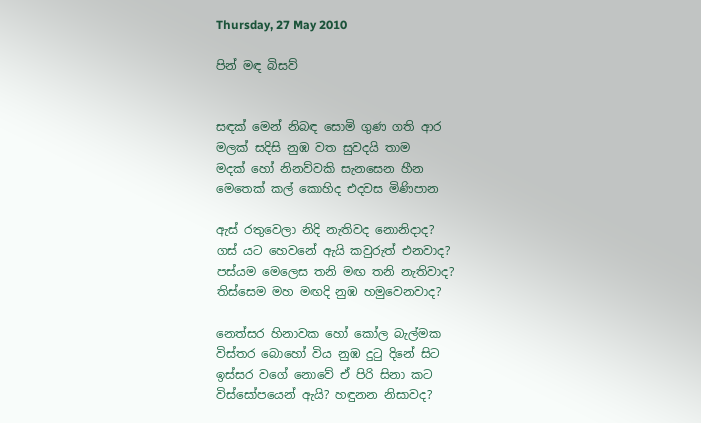Thursday, 27 May 2010

පින් මඳ බිසව්


සඳක් මෙන් නිබඳ සොමි ගුණ ගති ආර
මලක් සදිසි නුඹ වත සුවදයි තාම
මදක් හෝ නිනව්වකි සැනසෙන හීන
මෙතෙක් කල් කොහිද එදවස මිණිපාන

ඇස් රතුවෙලා නිදි නැතිවද නොනිදාද?
ගස් යට හෙවනේ ඇයි කවුරුත් එනවාද?
පස්යම මෙලෙස තනි මඟ තනි නැතිවාද?
තිස්සෙම මහ මඟදි නුඹ හමුවෙනවාද?

නෙත්සර හිනාවක හෝ කෝල බැල්මක
විස්තර බොහෝ විය නුඹ දු‍ටු දිනේ සිට
ඉස්සර වගේ නොවේ ඒ පිරි සිනා කට
විස්සෝපයෙන් ඇයි? හඳුනන නිසාවද?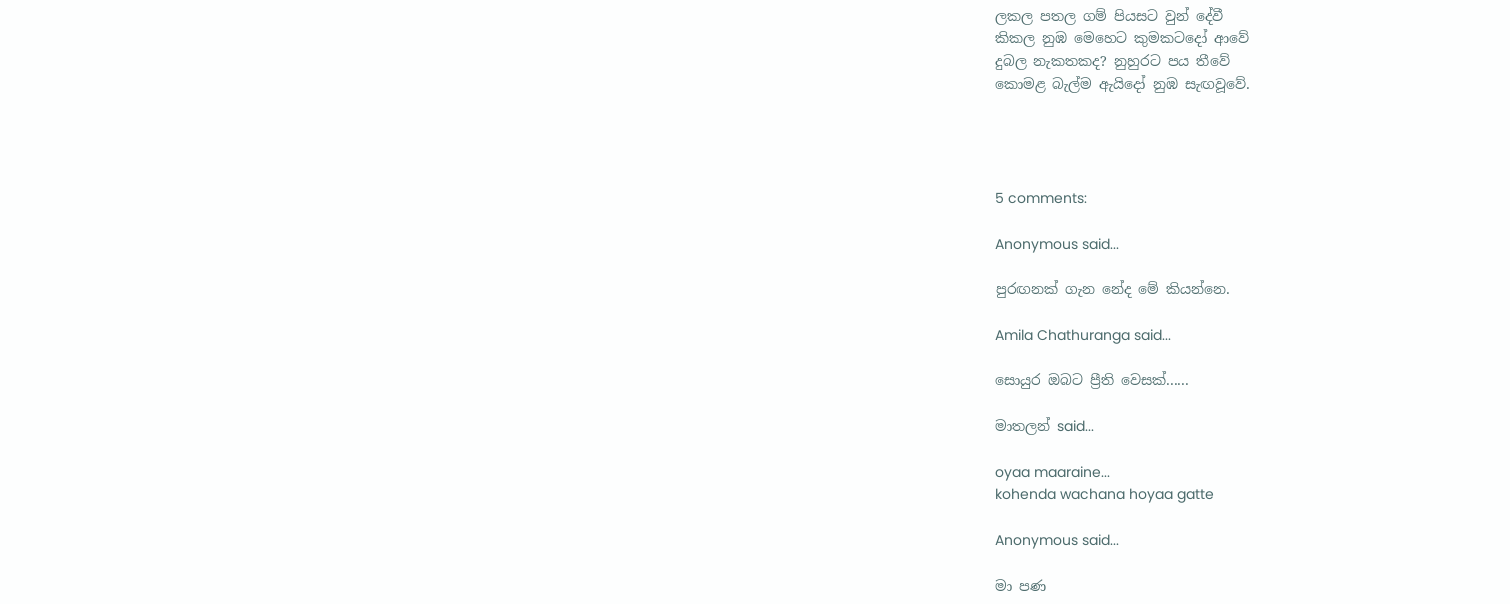ලකල පතල ගම් පියසට වුන් දේවී
කිකල නුඹ මෙහෙට කුමකටදෝ ආවේ
දුබල නැකතකද? නුහුරට පය තීවේ
කොමළ බැල්ම ඇයිදෝ නුඹ සැඟවූවේ.




5 comments:

Anonymous said...

පුරඟනක් ගැන නේද මේ කියන්නෙ.

Amila Chathuranga said...

සොයුර ඔබට ප්‍රීති වෙසක්......

මාතලන් said...

oyaa maaraine...
kohenda wachana hoyaa gatte

Anonymous said...

මා පණ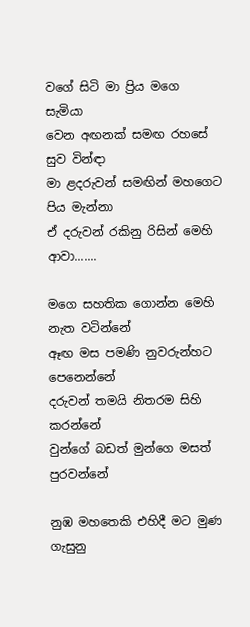වගේ සිටි මා ප්‍රිය මගෙ සැමියා
වෙන අඟනක් සමඟ රහසේ සුව වින්ඳා
මා ළදරුවන් සමඟින් මහගෙට පිය මැන්නා
ඒ දරුවන් රකිනු රිසින් මෙහි ආවා.......

මගෙ සහතික ගොන්න මෙහි නැත වටින්නේ
ඈඟ මස පමණි නුවරුන්හට පෙනෙන්නේ
දරුවන් තමයි නිතරම සිහි කරන්නේ
වුන්ගේ බඩත් මුන්ගෙ මසත් පුරවන්නේ

නුඹ මහතෙකි එහිදී මට මුණ ගැසුනු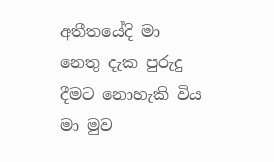අතීතයේදි මා නෙතු දැක පුරුදු
දීමට නොහැකි විය මා මුව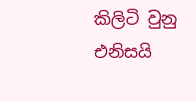කිලිටි වුනු
එනිසයි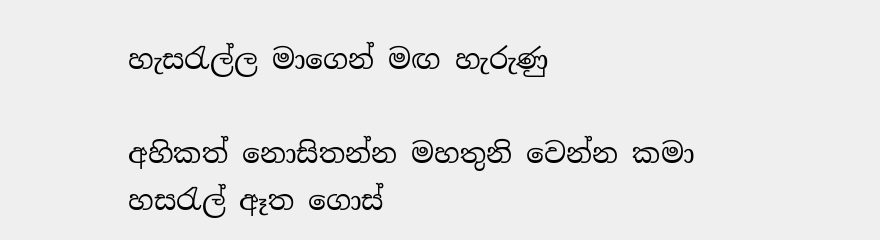හැසරැල්ල මාගෙන් මඟ හැරුණු

අහිකත් නොසිතන්න මහතුනි වෙන්න කමා
හසරැල් ඈත ගොස්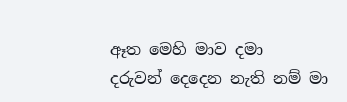ඈත මෙහි මාව දමා
දරුවන් දෙදෙන නැති නම් මා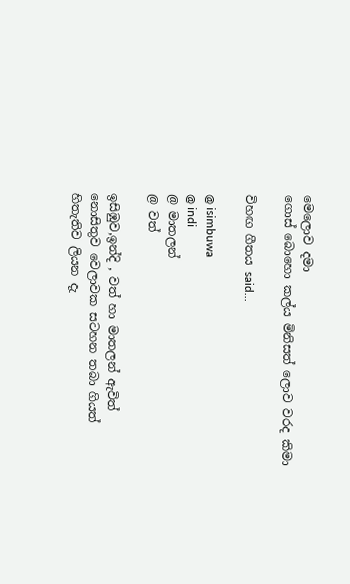මෙලොව දමා
ගොස් බොහො කල්ය මිනිසත් ලොව වරද කිමා

විහඟ ගීතය said...

@ isimbuwa
@ indi
@ මාතලන්
@ වත්

ඉසිඹුව,ඉන්දි , වත් හා මාතලන් ඇවිත්
නොසිතුව වෙලාවක සටහන තබා ගියත්
හිතැතිව ලියන දැ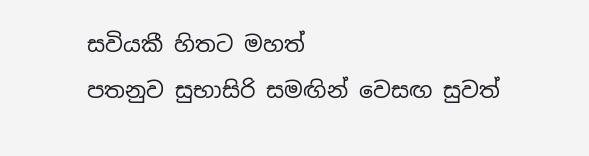සවියකී හිතට මහත්
පතනුව සුභාසිරි සමඟින් වෙසඟ සුවත්